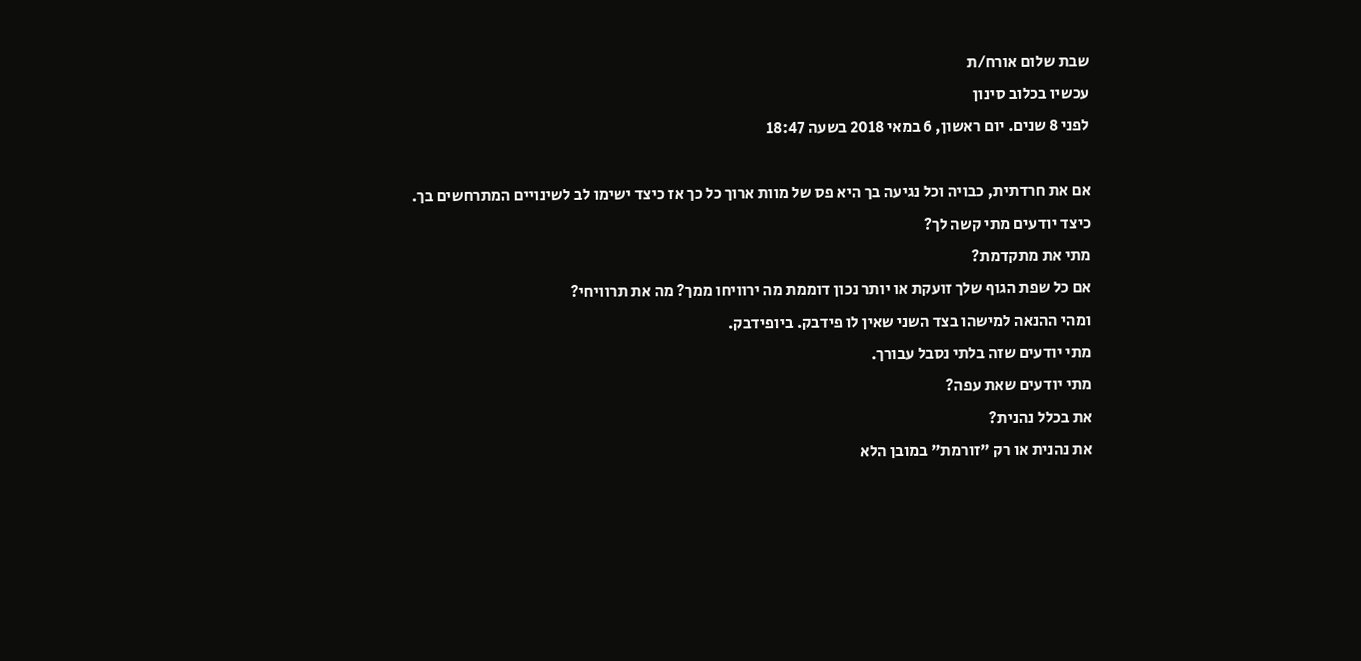שבת שלום אורח/ת
עכשיו בכלוב סינון
לפני 8 שנים. יום ראשון, 6 במאי 2018 בשעה 18:47

אם את חרדתית, כבויה וכל נגיעה בך היא פס של מוות ארוך כל כך אז כיצד ישימו לב לשינויים המתרחשים בך.
כיצד יודעים מתי קשה לך?
מתי את מתקדמת?
אם כל שפת הגוף שלך זועקת או יותר נכון דוממת מה ירוויחו ממך? מה את תרוויחי?
ומהי ההנאה למישהו בצד השני שאין לו פידבק. ביופידבק.
מתי יודעים שזה בלתי נסבל עבורך.
מתי יודעים שאת עפה?
את בכלל נהנית?
את נהנית או רק "זורמת" במובן הלא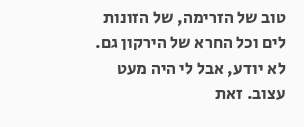טוב של הזרימה, של הזונות לים וכל החרא של הירקון גם.
לא יודע, אבל לי היה מעט עצוב. זאת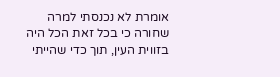אומרת לא נכנסתי למרה שחורה כי בכל זאת הכל היה בזווית העין, תוך כדי שהייתי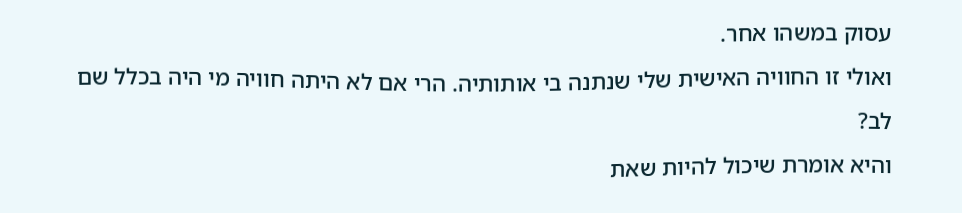עסוק במשהו אחר.
ואולי זו החוויה האישית שלי שנתנה בי אותותיה. הרי אם לא היתה חוויה מי היה בכלל שם לב?
והיא אומרת שיכול להיות שאת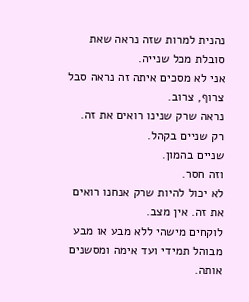נהנית למרות שזה נראה שאת סובלת מכל שנייה.
אני לא מסכים איתה זה נראה סבל צרוף, צרוב.
נראה שרק שנינו רואים את זה.
רק שניים בקהל.
שניים בהמון.
וזה חסר.
לא יכול להיות שרק אנחנו רואים את זה. אין מצב.
לוקחים מישהי ללא מבע או מבע מבוהל תמידי ועד אימה ומסשנים אותה.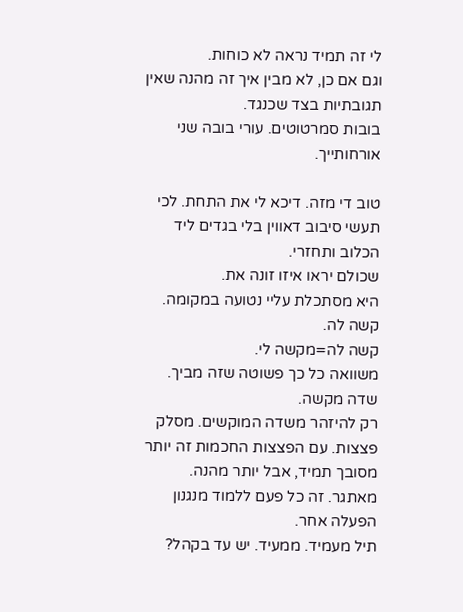לי זה תמיד נראה לא כוחות.
וגם אם כן, לא מבין איך זה מהנה שאין תגובתיות בצד שכנגד.
בובות סמרטוטים. עורי בובה שני אורחותייך.

טוב די מזה. דיכא לי את התחת. לכי תעשי סיבוב דאווין בלי בגדים ליד הכלוב ותחזרי.
שכולם יראו איזו זונה את.
היא מסתכלת עליי נטועה במקומה. קשה לה.
קשה לה=מקשה לי.
משוואה כל כך פשוטה שזה מביך.
שדה מקשה.
רק להיזהר משדה המוקשים. מסלק פצצות. עם הפצצות החכמות זה יותר מסובך תמיד, אבל יותר מהנה. מאתגר. זה כל פעם ללמוד מנגנון הפעלה אחר.
תיל מעמיד. ממעיד. יש עד בקהל?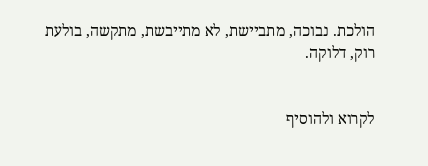הולכת. נבוכה, מתביישת, לא מתייבשת, מתקשה, בולעת רוק, דלוקה.


לקרוא ולהוסיף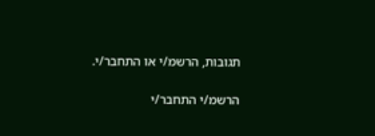תגובות, הרשמ/י או התחבר/י.

הרשמ/י התחבר/י